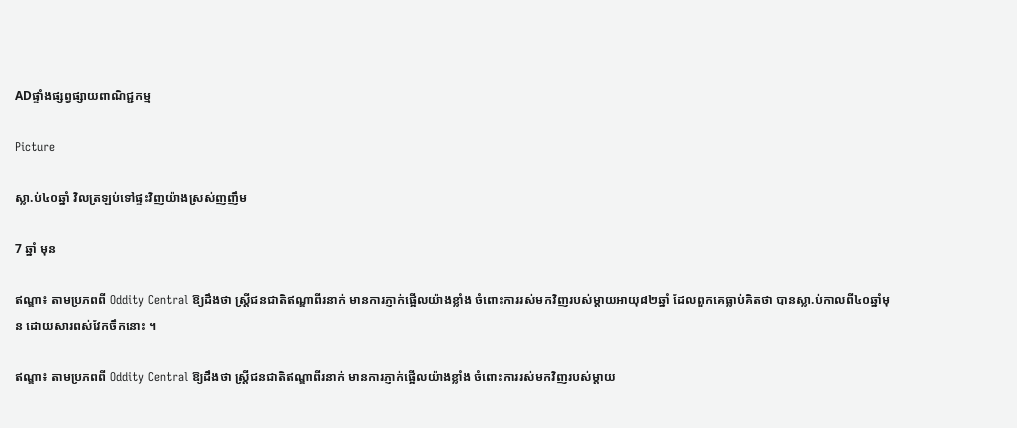ADផ្ទាំងផ្សព្វផ្សាយពាណិជ្ជកម្ម

Picture

ស្លា.ប់៤០ឆ្នាំ វិលត្រឡប់ទៅផ្ទះវិញយ៉ាងស្រស់ញញឹម

7 ឆ្នាំ មុន

ឥណ្ឌា៖ តាមប្រភពពី Oddity Central ឱ្យដឹងថា ស្ត្រីជនជាតិឥណ្ឌាពីរនាក់ មានការភ្ញាក់ផ្អើលយ៉ាងខ្លាំង ចំពោះការរស់មកវិញរបស់ម្តាយអាយុ៨២ឆ្នាំ ដែលពួកគេធ្លាប់គិតថា បានស្លា.ប់កាលពី៤០ឆ្នាំមុន ដោយសារពស់វែកចឹកនោះ ។

ឥណ្ឌា៖ តាមប្រភពពី Oddity Central ឱ្យដឹងថា ស្ត្រីជនជាតិឥណ្ឌាពីរនាក់ មានការភ្ញាក់ផ្អើលយ៉ាងខ្លាំង ចំពោះការរស់មកវិញរបស់ម្តាយ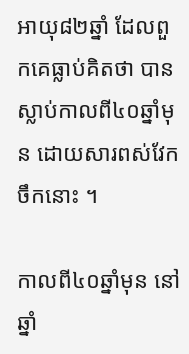អាយុ៨២ឆ្នាំ ដែលពួកគេធ្លាប់គិតថា បានស្លាប់កាលពី៤០ឆ្នាំមុន ដោយសារពស់វែកចឹកនោះ ។

កាលពី៤០ឆ្នាំមុន នៅឆ្នាំ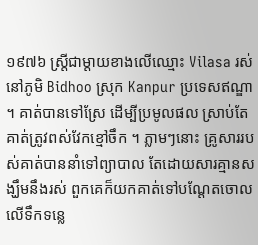១៩៧៦ ស្ត្រីជាម្តាយខាងលើឈ្មោះ Vilasa រស់នៅភូមិ Bidhoo ស្រុក Kanpur ប្រទេសឥណ្ឌា ។ គាត់បានទៅស្រែ ដើម្បីប្រមូលផល ស្រាប់តែគាត់ត្រូវពស់វែកខ្មៅចឹក ។ ភ្លាមៗនោះ គ្រូសាររបស់គាត់បាននាំទៅព្យាបាល តែដោយសារគ្មានសង្ឃឹមនឹងរស់ ពួកគេក៏យកគាត់ទៅបណ្តែតចោលលើទឹកទន្លេ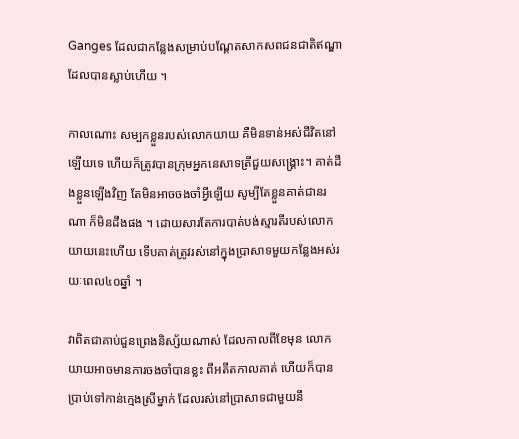Ganges ដែលជាកន្លែងសម្រាប់បណ្តែតសាកសពជនជាតិឥណ្ឌា ដែលបានស្លាប់ហើយ ។

កាលណោះ សម្បកខ្លួនរបស់លោកយាយ គឺមិនទាន់អស់ជីវិតនៅឡើយទេ ហើយក៏ត្រូវបានក្រុមអ្នកនេសាទត្រីជួយសង្គ្រោះ។ គាត់ដឹងខ្លួនឡើងវិញ តែមិនអាចចងចាំអ្វីឡើយ សូម្បីតែខ្លួនគាត់ជានរណា ក៏មិនដឹងផង ។ ដោយសារតែការបាត់បង់ស្មារតីរបស់លោកយាយនេះហើយ ទើបគាត់ត្រូវរស់នៅក្នុងប្រាសាទមួយកន្លែងអស់រយៈពេល៤០ឆ្នាំ ។

វាពិតជាគាប់ជួនព្រេងនិស្ស័យណាស់ ដែលកាលពីខែមុន លោកយាយអាចមានការចងចាំបានខ្លះ ពីអតីតកាលគាត់ ហើយក៏បានប្រាប់ទៅកាន់ក្មេងស្រីម្នាក់ ដែលរស់នៅប្រាសាទជាមួយនឹ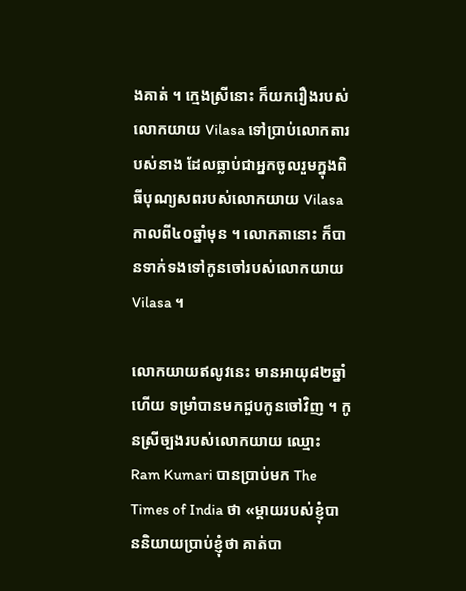ងគាត់ ។ ក្មេងស្រីនោះ ក៏យករឿងរបស់លោកយាយ Vilasa ទៅប្រាប់លោកតារបស់នាង ដែលធ្លាប់ជាអ្នកចូលរួមក្នុងពិធីបុណ្យសពរបស់លោកយាយ Vilasa កាលពី៤០ឆ្នាំមុន ។ លោកតានោះ ក៏បានទាក់ទងទៅកូនចៅរបស់លោកយាយ Vilasa ។

លោកយាយឥលូវនេះ មានអាយុ៨២ឆ្នាំហើយ ទម្រាំបានមកជួបកូនចៅវិញ ។ កូនស្រីច្បងរបស់លោកយាយ ឈ្មោះ Ram Kumari បានប្រាប់មក The Times of India ថា «ម្តាយរបស់ខ្ញុំបាននិយាយប្រាប់ខ្ញុំថា គាត់បា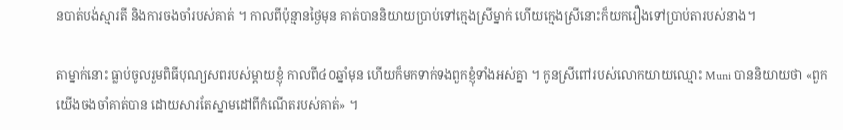នបាត់បង់ស្មារតី និងការចងចាំរបស់គាត់ ។ កាលពីប៉ុន្មានថ្ងៃមុន គាត់បាននិយាយប្រាប់ទៅក្មេងស្រីម្នាក់ ហើយក្មេងស្រីនោះក៏យករឿងទៅប្រាប់តារបស់នាង។

តាម្នាក់នោះ ធ្លាប់ចូលរួមពិធីបុណ្យសពរបស់ម្តាយខ្ញុំ កាលពី៤០ឆ្នាំមុន ហើយក៏មកទាក់ទងពួកខ្ញុំទាំងអស់គ្នា ។ កូនស្រីពៅរបស់លោកយាយឈ្មោះ Muni បាននិយាយថា «ពួកយើងចងចាំគាត់បាន ដោយសារតែស្នាមដៅពីកំណើតរបស់គាត់» ។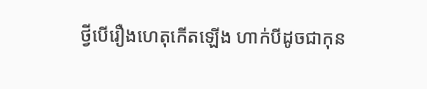ថ្វីបើរឿងហេតុកើតឡើង ហាក់បីដូចជាកុន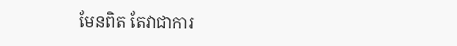មែនពិត តែវាជាការ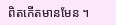ពិតកើតមានមែន ។